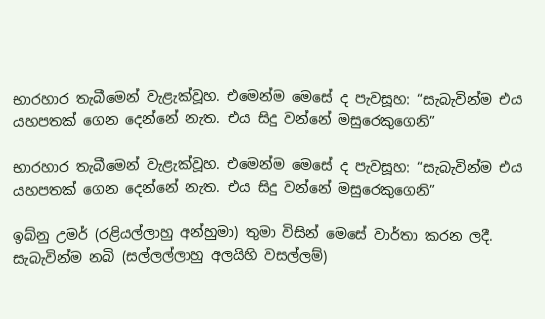භාරහාර තැබීමෙන් වැළැක්වූහ. එමෙන්ම මෙසේ ද පැවසූහ: “සැබැවින්ම එය යහපතක් ගෙන දෙන්නේ නැත. එය සිදු වන්නේ මසුරෙකුගෙනි”

භාරහාර තැබීමෙන් වැළැක්වූහ. එමෙන්ම මෙසේ ද පැවසූහ: “සැබැවින්ම එය යහපතක් ගෙන දෙන්නේ නැත. එය සිදු වන්නේ මසුරෙකුගෙනි”

ඉබ්නු උමර් (රළියල්ලාහු අන්හුමා) තුමා විසින් මෙසේ වාර්තා කරන ලදී. සැබැවින්ම නබි (සල්ලල්ලාහු අලයිහි වසල්ලම්)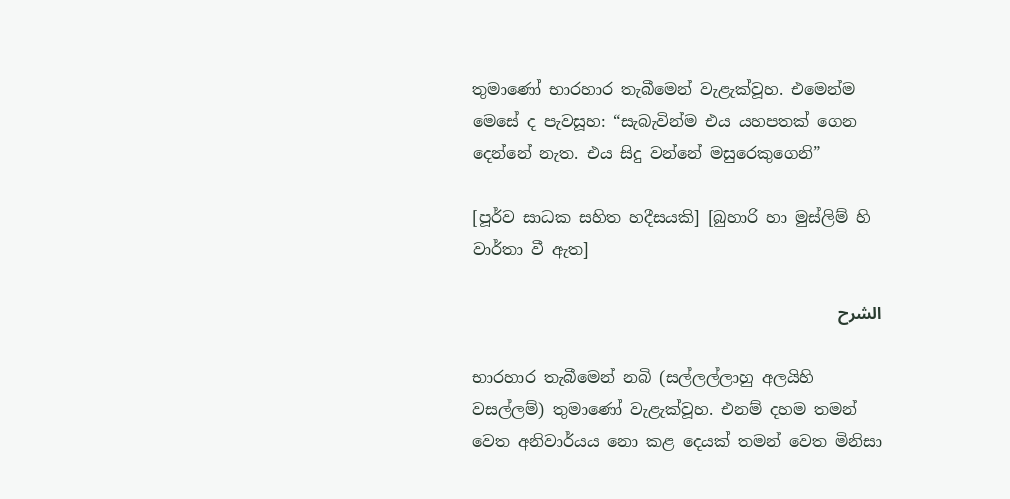තුමාණෝ භාරහාර තැබීමෙන් වැළැක්වූහ. එමෙන්ම මෙසේ ද පැවසූහ: “සැබැවින්ම එය යහපතක් ගෙන දෙන්නේ නැත. එය සිදු වන්නේ මසුරෙකුගෙනි”

[පූර්ව සාධක සහිත හදීසයකි] [බුහාරි හා මුස්ලිම් හි වාර්තා වී ඇත]

الشرح

භාරහාර තැබීමෙන් නබි (සල්ලල්ලාහු අලයිහි වසල්ලම්) තුමාණෝ වැළැක්වූහ. එනම් දහම තමන් වෙත අනිවාර්යය නො කළ දෙයක් තමන් වෙත මිනිසා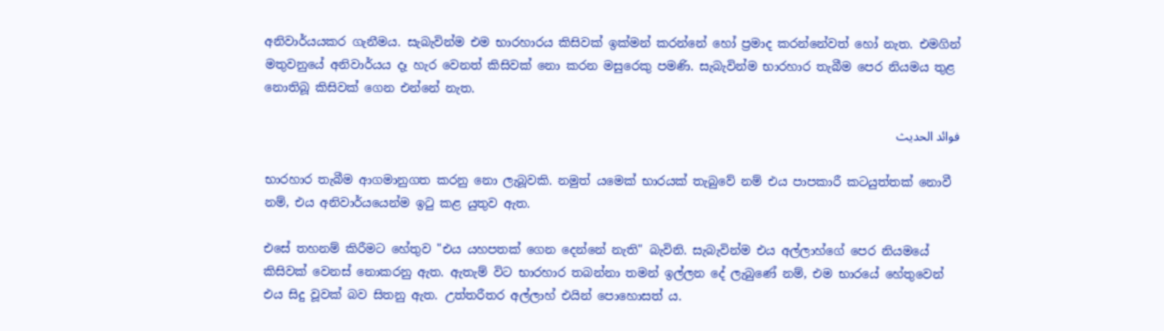අනිවාර්යයකර ගැනීමය. සැබැවින්ම එම භාරහාරය කිසිවක් ඉක්මන් කරන්නේ හෝ ප්‍රමාද කරන්නේවත් හෝ නැත. එමගින් මතුවනුයේ අනිවාර්යය දෑ හැර වෙනත් කිසිවක් නො කරන මසුරෙකු පමණි. සැබැවින්ම භාරහාර තැබීම පෙර නියමය තුළ නොතිබූ කිසිවක් ගෙන එන්නේ නැත.

فوائد الحديث

භාරහාර තැබීම ආගමානුගත කරනු නො ලැබූවකි. නමුත් ‌යමෙක් භාරයක් තැබුවේ නම් එය පාපකාරී කටයුත්තක් නොවී නම්, එය අනිවාර්යයෙන්ම ඉටු කළ යුතුව ඇත.

එසේ තහනම් කිරීමට හේතුව "එය යහපතක් ගෙන දෙන්නේ නැති" බැවිනි. සැබැවින්ම එය අල්ලාහ්ගේ පෙර නියමයේ කිසිවක් වෙනස් නොකරනු ඇත. ඇතැම් විට භාරහාර තබන්නා තමන් ඉල්ලන දේ ලැබුණේ නම්, එම භාරයේ හේතුවෙන් එය සිදු වූවක් බව සිතනු ඇත. උත්තරීතර අල්ලාහ් එයින් පොහොසත් ය.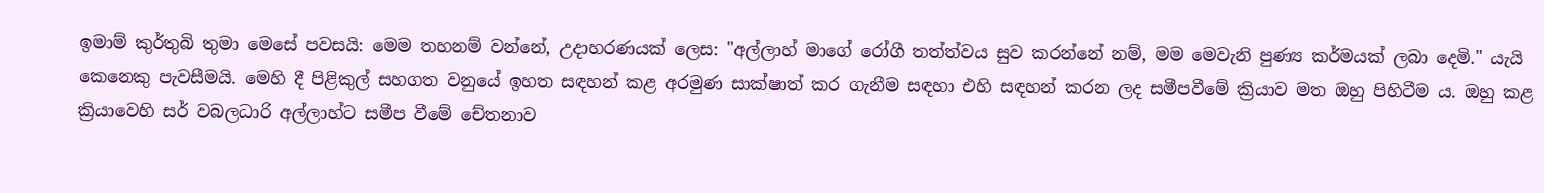ඉමාම් කුර්තුබි තුමා මෙසේ පවසයි: මෙම තහනම් වන්නේ, උදාහරණයක් ලෙස: "අල්ලාහ් මාගේ රෝගී තත්ත්වය සුව කරන්නේ නම්, මම මෙවැනි පුණ්‍ය කර්මයක් ලබා දෙමි." යැයි කෙනෙකු පැවසීමයි. මෙහි දී පිළිකුල් සහගත වනුයේ ඉහත සඳහන් කළ අරමුණ සාක්ෂාත් කර ගැනීම සඳහා එහි සඳහන් කරන ලද සමීපවීමේ ක්‍රියාව මත ඔහු පිහිටීම ය. ඔහු කළ ක්‍රියාවෙහි සර් වබලධාරි අල්ලාහ්ට සමීප වීමේ චේතනාව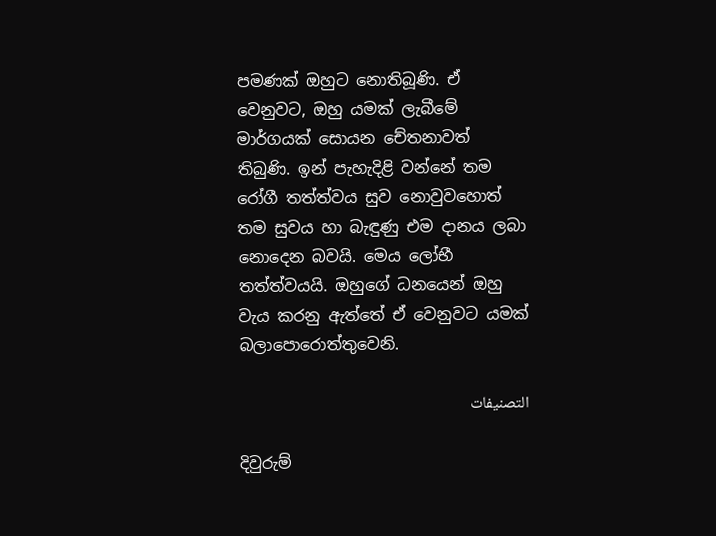පමණක් ඔහුට නොතිබූණි. ඒ වෙනුවට, ඔහු යමක් ලැබීමේ මාර්ගයක් සොයන චේතනාවත් තිබුණි. ඉන් පැහැදිළි වන්නේ තම රෝගී තත්ත්වය සුව නොවුවහොත් තම සුවය හා බැඳුණු එම දානය ලබා නොදෙන බවයි. මෙය ලෝභී තත්ත්වයයි. ඔහුගේ ධනයෙන් ඔහු වැය කරනු ඇත්තේ ඒ වෙනුවට යමක් බලාපොරොත්තුවෙනි.

التصنيفات

දිවුරුම්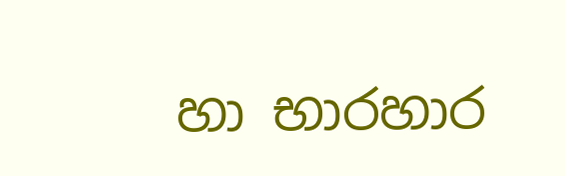හා භාරහාර